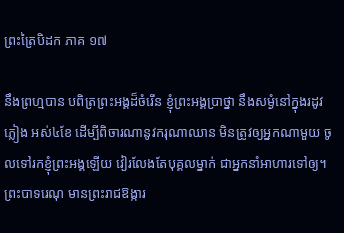ព្រះត្រៃបិដក ភាគ ១៧

នឹងព្រហ្មបាន បពិត្រព្រះអង្គដ៏ចំរើន ខ្ញុំព្រះអង្គប្រាថ្នា នឹងសម្ងំនៅក្នុងរដូវភ្លៀង អស់៤ខែ ដើម្បីពិចារណានូវករុណាឈាន មិនត្រូវឲ្យអ្នកណាមួយ ចូលទៅរកខ្ញុំព្រះអង្គឡើយ វៀរលែងតែបុគ្គលម្នាក់ ជាអ្នកនាំអាហារទៅឲ្យ។ ព្រះបាទរេណុ មានព្រះរាជឱង្ការ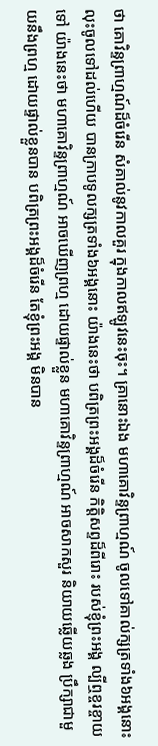ថា គោវិន្ទព្រាហ្មណ៍ដ៏ចំរើន សំគាល់នូវកាលគួរ ក្នុងកាលឥឡូវនេះចុះ។ គ្រានោះឯង មហាគោវិន្ទព្រាហ្មណ៍ ចូលទៅគាល់ក្សត្រទាំង៦អង្គនោះ លុះចូលទៅដល់ហើយ បានក្រាបទូលក្សត្រទាំង៦អង្គនោះ យ៉ាងនេះថា បពិត្រព្រះអង្គដ៏ចំរើន កិត្តិសព្ទដ៏ពីរោះ របស់ខ្ញុំព្រះអង្គ ល្បីឮខ្ចរខ្ចាយទៅ យ៉ាងនេះថា មហាគោវិន្ទព្រាហ្មណ៍ អាចឃើញព្រហ្ម ដោយផ្ទាល់ខ្លួន មហាគោវិន្ទព្រាហ្មណ៍ អាចសាកសួរ និយាយឆ្លើយឆ្លង ប្រឹក្សាជាមួយនឹងព្រហ្ម ដោយផ្ទាល់ខ្លួនបាន បពិត្រព្រះអង្គដ៏ចំរើន តែខ្ញុំព្រះអង្គ មិនបាន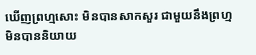ឃើញព្រហ្មសោះ មិនបានសាកសួរ ជាមួយនឹងព្រហ្ម មិនបាននិយាយ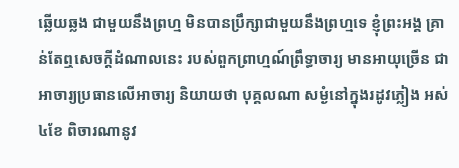ឆ្លើយឆ្លង ជាមួយនឹងព្រហ្ម មិនបានប្រឹក្សាជាមួយនឹងព្រហ្មទេ ខ្ញុំព្រះអង្គ គ្រាន់តែឮសេចក្តីដំណាលនេះ របស់ពួកព្រាហ្មណ៍ព្រឹទ្ធាចារ្យ មានអាយុច្រើន ជាអាចារ្យប្រធានលើអាចារ្យ និយាយថា បុគ្គលណា សម្ងំនៅក្នុងរដូវភ្លៀង អស់៤ខែ ពិចារណានូវ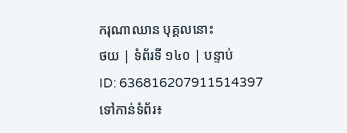ករុណាឈាន បុគ្គលនោះ
ថយ | ទំព័រទី ១៤០ | បន្ទាប់
ID: 636816207911514397
ទៅកាន់ទំព័រ៖